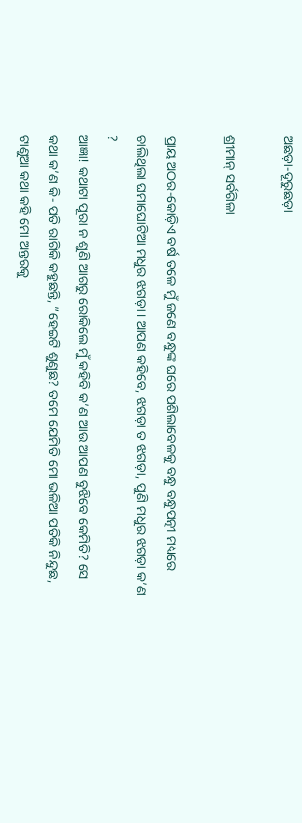ଅଛଡ଼ା-ଦୂରୁଛଡ଼ା

ଶ୍ରୀମାନ୍‌ ସର୍ବଗିଳା

ପ୍ରାୟ ଅଠର-କୋଡ଼ିଏ ବର୍ଷ ତଳେ ମୁଁ ଜଣେ ବନ୍ଧୁଙ୍କ ଘରେ ପଶିଲାବେଳକୁ ବନ୍ଧୁ ବନ୍ଧୁପତ୍ନୀ ମଧ୍ୟରେ ଚାଲିଥିଲା ଘମାଘୋଟିଆ ମଧୁର ଝଗଡ଼ା। ଆପଣ କହିବେ, ଝଗଡ଼ା ତ ଝଗଡ଼ା, ପୁଣି ମଧୁର ଝଗଡ଼ା କ’ଣ ?
ଆଜ୍ଞା! କଥାଟା ପୂରା ନ ଶୁଣି ଆଗରୁ ରୋକିଲେ ମୁଁ କହିବି କ’ଣ ଆଉ ଆପଣ ବୁଝିବେ କେମିତି? ସେ କଥା କ’ଣ କି- ପତି ରାଗିକି କହୁଛନ୍ତି, ”ହେଇଟି ଶୁଣୁଛ? ତମେ ଯେମିତି ମୋ ଭଳିଆ ପତିକି ନିନ୍ଦୁଛ, ଟାଣୁଆ କଥା କହି ମୋ ଅନ୍ତରକୁ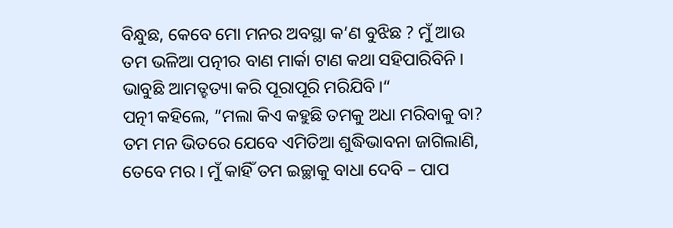ବିନ୍ଧୁଛ, କେବେ ମୋ ମନର ଅବସ୍ଥା କ’ଣ ବୁଝିଛ ? ମୁଁ ଆଉ ତମ ଭଳିଆ ପତ୍ନୀର ବାଣ ମାର୍କା ଟାଣ କଥା ସହିପାରିବିନି। ଭାବୁଛି ଆମତ୍ହତ୍ୟା କରି ପୂରାପୂରି ମରିଯିବି।“
ପତ୍ନୀ କହିଲେ, ”ମଲା କିଏ କହୁଛି ତମକୁ ଅଧା ମରିବାକୁ ବା? ତମ ମନ ଭିତରେ ଯେବେ ଏମିତିଆ ଶୁଦ୍ଧିଭାବନା ଜାଗିଲାଣି, ତେବେ ମର। ମୁଁ କାହିଁ ତମ ଇଚ୍ଛାକୁ ବାଧା ଦେବି – ପାପ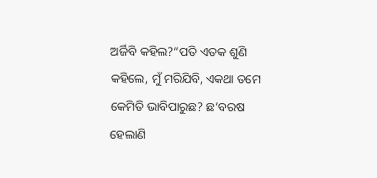ଅର୍ଜିବି କହିଲ?“ପତି ଏତକ ଶୁଣି କହିଲେ, ମୁଁ ମରିଯିବି, ଏକଥା ତମେ କେମିତି ଭାବିପାରୁଛ? ଛ’ବରଷ ହେଲାଣି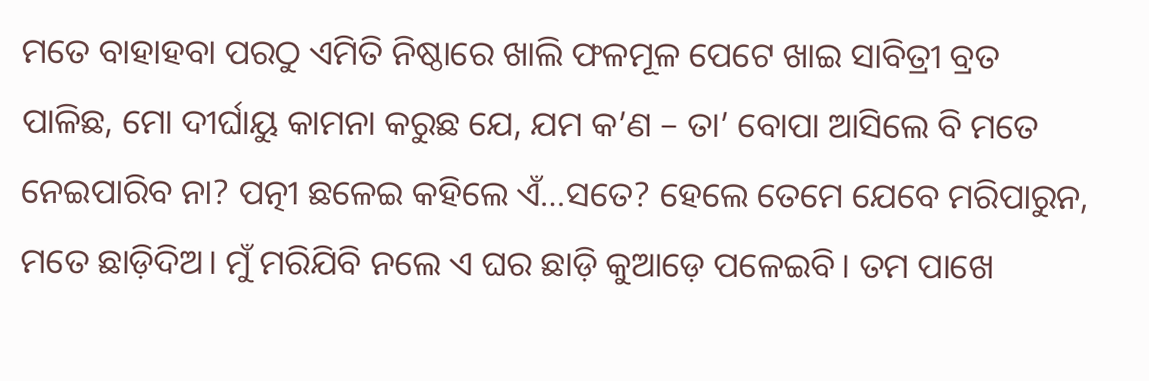ମତେ ବାହାହବା ପରଠୁ ଏମିତି ନିଷ୍ଠାରେ ଖାଲି ଫଳମୂଳ ପେଟେ ଖାଇ ସାବିତ୍ରୀ ବ୍ରତ ପାଳିଛ, ମୋ ଦୀର୍ଘାୟୁ କାମନା କରୁଛ ଯେ, ଯମ କ’ଣ – ତା’ ବୋପା ଆସିଲେ ବି ମତେ ନେଇପାରିବ ନା? ପତ୍ନୀ ଛଳେଇ କହିଲେ ଏଁ…ସତେ? ହେଲେ ତେମେ ଯେବେ ମରିପାରୁନ, ମତେ ଛାଡ଼ିଦିଅ। ମୁଁ ମରିଯିବି ନଲେ ଏ ଘର ଛାଡ଼ି କୁଆଡ଼େ ପଳେଇବି। ତମ ପାଖେ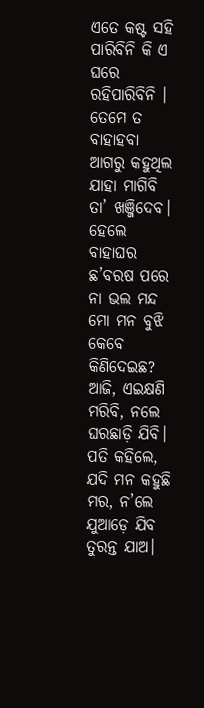ଏତେ କଷ୍ଟ ସହି ପାରିବିନି କି ଏ ଘରେ ରହିପାରିବିନି ।
ତେମେ ତ ବାହାହବା ଆଗରୁ କହୁଥିଲ ଯାହା ମାଗିବି ତା’ ଖଞ୍ଜିଦେବ। ହେଲେ ବାହାଘର ଛ’ବରଷ ପରେ ନା ଭଲ ମନ୍ଦ ମୋ ମନ ବୁଝି କେବେ କିଣିଦେଇଛ? ଆଜି, ଏଇକ୍ଷଣି ମରିବି, ନଲେ ଘରଛାଡ଼ି ଯିବି। ପତି କହିଲେ, ଯଦି ମନ କହୁଛି ମର, ନ’ଲେ ଯୁଆଡ଼େ ଯିବ ତୁରନ୍ତ ଯାଅ।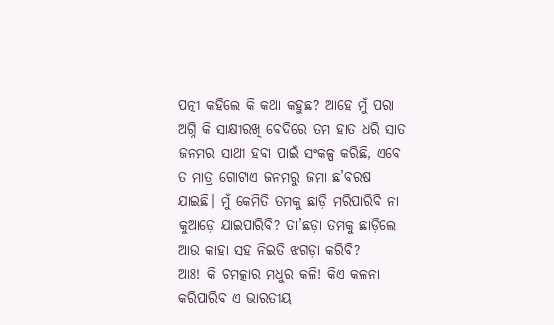ପତ୍ନୀ କହିଲେ କି କଥା କହୁଛ? ଆହେ ମୁଁ ପରା ଅଗ୍ନି କି ସାକ୍ଷୀରଖି ବେଦିରେ ତମ ହାତ ଧରି ସାତ ଜନମର ସାଥୀ ହବା ପାଇଁ ସଂକଳ୍ପ କରିଛି, ଏବେ ତ ମାତ୍ର ଗୋଟାଏ ଜନମରୁ ଜମା ଛ’ବରଷ ଯାଇଛି। ମୁଁ କେମିତି ତମକୁ ଛାଡ଼ି ମରିପାରିବି ନା କୁଆଡ଼େ ଯାଇପାରିବି? ତା’ଛଡ଼ା ତମକୁ ଛାଡ଼ିଲେ ଆଉ କାହା ସହ ନିଇତି ଝଗଡ଼ା କରିବି?
ଆଃ! କି ଚମତ୍କାର ମଧୁର କଳି! କିଏ କଳନା କରିପାରିବ ଏ ଭାରତୀୟ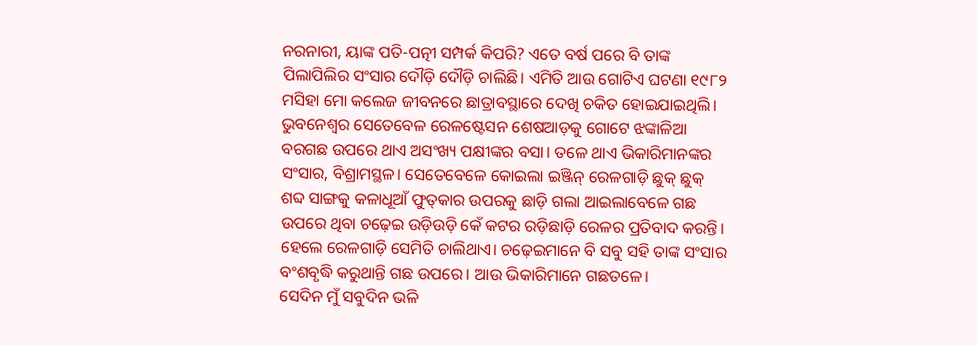ନରନାରୀ, ୟାଙ୍କ ପତି-ପତ୍ନୀ ସମ୍ପର୍କ କିପରି? ଏତେ ବର୍ଷ ପରେ ବି ତାଙ୍କ ପିଲାପିଲିର ସଂସାର ଦୌଡ଼ି ଦୌଡ଼ି ଚାଲିଛି। ଏମିତି ଆଉ ଗୋଟିଏ ଘଟଣା ୧୯୮୨ ମସିହା ମୋ କଲେଜ ଜୀବନରେ ଛାତ୍ରାବସ୍ଥାରେ ଦେଖି ଚକିତ ହୋଇଯାଇଥିଲି। ଭୁବନେଶ୍ୱର ସେତେବେଳ ରେଳଷ୍ଟେସନ ଶେଷଆଡ଼କୁ ଗୋଟେ ଝଙ୍କାଳିଆ ବରଗଛ ଉପରେ ଥାଏ ଅସଂଖ୍ୟ ପକ୍ଷୀଙ୍କର ବସା। ତଳେ ଥାଏ ଭିକାରିମାନଙ୍କର ସଂସାର, ବିଶ୍ରାମସ୍ଥଳ। ସେତେବେଳେ କୋଇଲା ଇଞ୍ଜିନ୍‌ ରେଳଗାଡ଼ି ଛୁକ୍‌ ଛୁକ୍‌ ଶବ୍ଦ ସାଙ୍ଗକୁ କଳାଧୂଆଁ ଫୁତ୍‌କାର ଉପରକୁ ଛାଡ଼ି ଗଲା ଆଇଲାବେଳେ ଗଛ ଉପରେ ଥିବା ଚଢ଼େଇ ଉଡ଼ିଉଡ଼ି କେଁ କଟର ରଡ଼ିଛାଡ଼ି ରେଳର ପ୍ରତିବାଦ କରନ୍ତି। ହେଲେ ରେଳଗାଡ଼ି ସେମିତି ଚାଲିଥାଏ। ଚଢ଼େଇମାନେ ବି ସବୁ ସହି ତାଙ୍କ ସଂସାର ବଂଶବୃଦ୍ଧି କରୁଥାନ୍ତି ଗଛ ଉପରେ। ଆଉ ଭିକାରିମାନେ ଗଛତଳେ।
ସେଦିନ ମୁଁ ସବୁଦିନ ଭଳି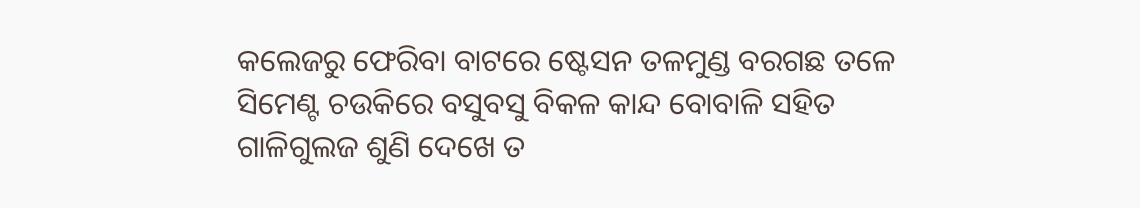କଲେଜରୁ ଫେରିବା ବାଟରେ ଷ୍ଟେସନ ତଳମୁଣ୍ଡ ବରଗଛ ତଳେ ସିମେଣ୍ଟ ଚଉକିରେ ବସୁବସୁ ବିକଳ କାନ୍ଦ ବୋବାଳି ସହିତ ଗାଳିଗୁଲଜ ଶୁଣି ଦେଖେ ତ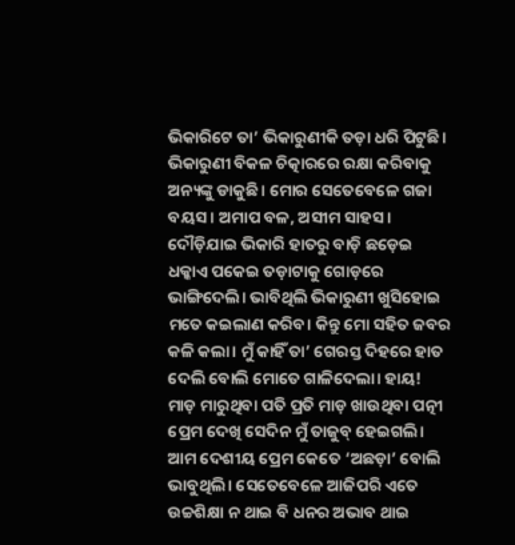ଭିକାରିଟେ ତା’ ଭିକାରୁଣୀକି ତଡ଼ା ଧରି ପିଟୁଛି। ଭିକାରୁଣୀ ବିକଳ ଚିତ୍କାରରେ ରକ୍ଷା କରିବାକୁ ଅନ୍ୟଙ୍କୁ ଡାକୁଛି। ମୋର ସେତେବେଳେ ଗଜା ବୟସ। ଅମାପ ବଳ, ଅସୀମ ସାହସ। ଦୌଡ଼ିଯାଇ ଭିକାରି ହାତରୁ ବାଡ଼ି ଛଡ଼େଇ ଧକ୍କାଏ ପକେଇ ତଡ଼ାଟାକୁ ଗୋଡ଼ରେ ଭାଙ୍ଗିଦେଲି। ଭାବିଥିଲି ଭିକାରୁଣୀ ଖୁସିହୋଇ ମତେ କଇଲାଣ କରିବ। କିନ୍ତୁ ମୋ ସହିତ ଜବର କଳି କଲା। ମୁଁ କାହିଁ ତା’ ଗେରସ୍ତ ଦିହରେ ହାତ ଦେଲି ବୋଲି ମୋତେ ଗାଳିଦେଲା। ହାୟ! ମାଡ଼ ମାରୁଥିବା ପତି ପ୍ରତି ମାଡ଼ ଖାଉଥିବା ପତ୍ନୀ ପ୍ରେମ ଦେଖି ସେଦିନ ମୁଁ ତାଜୁବ୍‌ ହେଇଗଲି। ଆମ ଦେଶୀୟ ପ୍ରେମ କେତେ ‘ଅଛଡ଼ା’ ବୋଲି ଭାବୁଥିଲି। ସେତେବେଳେ ଆଜିପରି ଏତେ ଉଚ୍ଚଶିକ୍ଷା ନ ଥାଇ ବି ଧନର ଅଭାବ ଥାଇ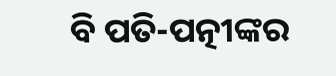ବି ପତି-ପତ୍ନୀଙ୍କର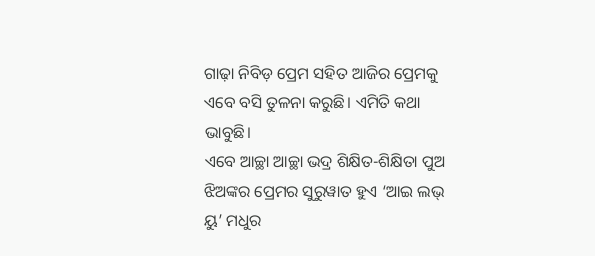ଗାଢ଼ା ନିବିଡ଼ ପ୍ରେମ ସହିତ ଆଜିର ପ୍ରେମକୁ ଏବେ ବସି ତୁଳନା କରୁଛି। ଏମିତି କଥା ଭାବୁଛି।
ଏବେ ଆଚ୍ଛା ଆଚ୍ଛା ଭଦ୍ର ଶିକ୍ଷିତ-ଶିକ୍ଷିତା ପୁଅ ଝିଅଙ୍କର ପ୍ରେମର ସୁରୁୱାତ ହୁଏ ‘ଆଇ ଲଭ୍‌ ୟୁ’ ମଧୁର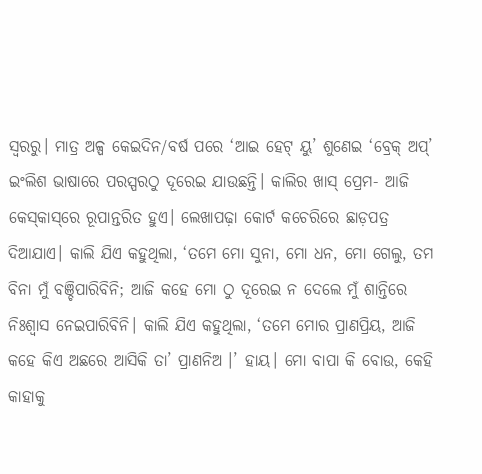ସ୍ବରରୁ। ମାତ୍ର ଅଳ୍ପ କେଇଦିନ/ବର୍ଷ ପରେ ‘ଆଇ ହେଟ୍‌ ୟୁ’ ଶୁଣେଇ ‘ବ୍ରେକ୍‌ ଅପ୍‌’ ଇଂଲିଶ ଭାଷାରେ ପରସ୍ପରଠୁ ଦୂରେଇ ଯାଉଛନ୍ତି। କାଲିର ଖାସ୍‌ ପ୍ରେମ- ଆଜି କେସ୍‌କାସ୍‌ରେ ରୂପାନ୍ତରିତ ହୁଏ। ଲେଖାପଢ଼ା କୋର୍ଟ କଚେରିରେ ଛାଡ଼ପତ୍ର ଦିଆଯାଏ। କାଲି ଯିଏ କହୁଥିଲା, ‘ତମେ ମୋ ସୁନା, ମୋ ଧନ, ମୋ ଗେଲୁ, ତମ ବିନା ମୁଁ ବଞ୍ଚିପାରିବିନି; ଆଜି କହେ ମୋ ଠୁ ଦୂରେଇ ନ ଦେଲେ ମୁଁ ଶାନ୍ତିରେ ନିଃଶ୍ୱାସ ନେଇପାରିବିନି। କାଲି ଯିଏ କହୁଥିଲା, ‘ତମେ ମୋର ପ୍ରାଣପ୍ରିୟ, ଆଜି କହେ କିଏ ଅଛରେ ଆସିକି ତା’ ପ୍ରାଣନିଅ ।’ ହାୟ। ମୋ ବାପା କି ବୋଉ, କେହି କାହାକୁ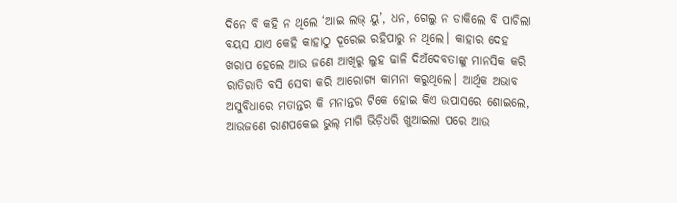ଦିନେ ବି କହି ନ ଥିଲେ ‘ଆଇ ଲଭ୍‌ ୟୁ’, ଧନ, ଗେଲୁ ନ ଡାକିଲେ ବି ପାଚିଲା ବୟସ ଯାଏ କେହି କାହାଠୁ ଦୂରେଇ ରହିପାରୁ ନ ଥିଲେ। କାହାର ଦେହ ଖରାପ ହେଲେ ଆଉ ଜଣେ ଆଖିରୁ ଲୁହ ଢାଳି ଦିଅଁଦେବତାଙ୍କୁ ମାନସିକ କରି ରାତିରାତି ବସି ସେବା କରି ଆରୋଗ୍ୟ କାମନା କରୁଥିଲେ। ଆର୍ଥିକ ଅଭାବ ଅସୁବିଧାରେ ମତାନ୍ତର କି ମନାନ୍ତର ଟିକେ ହୋଇ କିଏ ଉପାସରେ ଶୋଇଲେ, ଆଉଜଣେ ରାଣପକେଇ ଭୁଲ୍‌ ମାଗି ଭିଡ଼ିଧରି ଖୁଆଇଲା ପରେ ଆଉ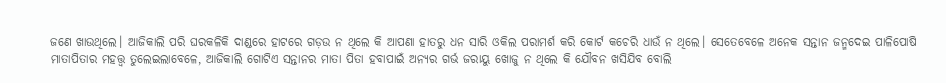ଜଣେ ଖାଉଥିଲେ। ଆଜିକାଲି ପରି ଘରକଳିକି ଦାଣ୍ଡରେ ହାଟରେ ଗଡ଼ଉ ନ ଥିଲେ କି ଆପଣା ହାତରୁ ଧନ ସାରି ଓକିଲ ପରାମର୍ଶ କରି କୋର୍ଟ କଚେରି ଧାଉଁ ନ ଥିଲେ। ସେତେବେଳେ ଅନେକ ସନ୍ତାନ ଜନ୍ମଦେଇ ପାଳିପୋଷି ମାତାପିତାର ମହତ୍ତ୍ୱ ତୁଲେଇଲାବେଳେ, ଆଜିକାଲି ଗୋଟିଏ ସନ୍ତାନର ମାତା ପିତା ହବାପାଇଁ ଅନ୍ୟର ଗର୍ଭ ଜରାୟୁ ଖୋଜୁ ନ ଥିଲେ କି ଯୌବନ ଖସିଯିବ ବୋଲି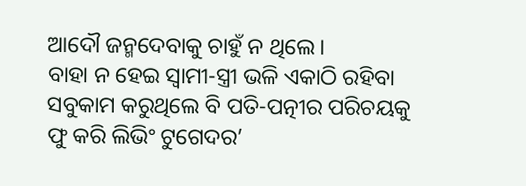ଆଦୌ ଜନ୍ମଦେବାକୁ ଚାହୁଁ ନ ଥିଲେ।
ବାହା ନ ହେଇ ସ୍ବାମୀ-ସ୍ତ୍ରୀ ଭଳି ଏକାଠି ରହିବା ସବୁକାମ କରୁଥିଲେ ବି ପତି-ପତ୍ନୀର ପରିଚୟକୁ ଫୁ କରି ଲିଭିଂ ଟୁଗେଦର’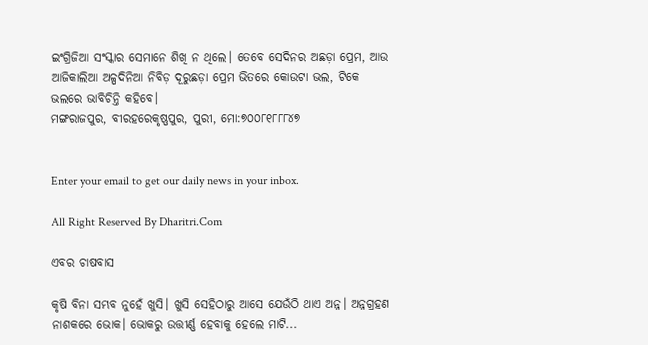ଇଂଗ୍ରିଜିଆ ସଂସ୍କାର ସେମାନେ ଶିଖି ନ ଥିଲେ। ତେବେ ସେଦିନର ଅଛଡ଼ା ପ୍ରେମ, ଆଉ ଆଜିକାଲିଆ ଅଳ୍ପଦିନିଆ ନିବିଡ଼ ଦୂରୁଛଡ଼ା ପ୍ରେମ ଭିତରେ କୋଉଟା ଭଲ, ଟିକେ ଭଲରେ ଭାବିଚିନ୍ତି କହିବେ।
ମଙ୍ଗରାଜପୁର, ବୀରହରେକୃଷ୍ଣପୁର, ପୁରୀ, ମୋ:୭୦୦୮୧୮୮୮୪୭


Enter your email to get our daily news in your inbox.

All Right Reserved By Dharitri.Com

ଏବର ଚାଷବାସ

କୃଷି ବିନା ସମ୍ଭବ ନୁହେଁ ଖୁସି। ଖୁସି ସେହିଠାରୁ ଆସେ ଯେଉଁଠି ଥାଏ ଅନ୍ନ। ଅନ୍ନଗ୍ରହଣ ନାଶକରେ ଭୋକ। ଭୋକରୁ ଉତ୍ତୀର୍ଣ୍ଣ ହେବାକୁ ହେଲେ ମାଟି...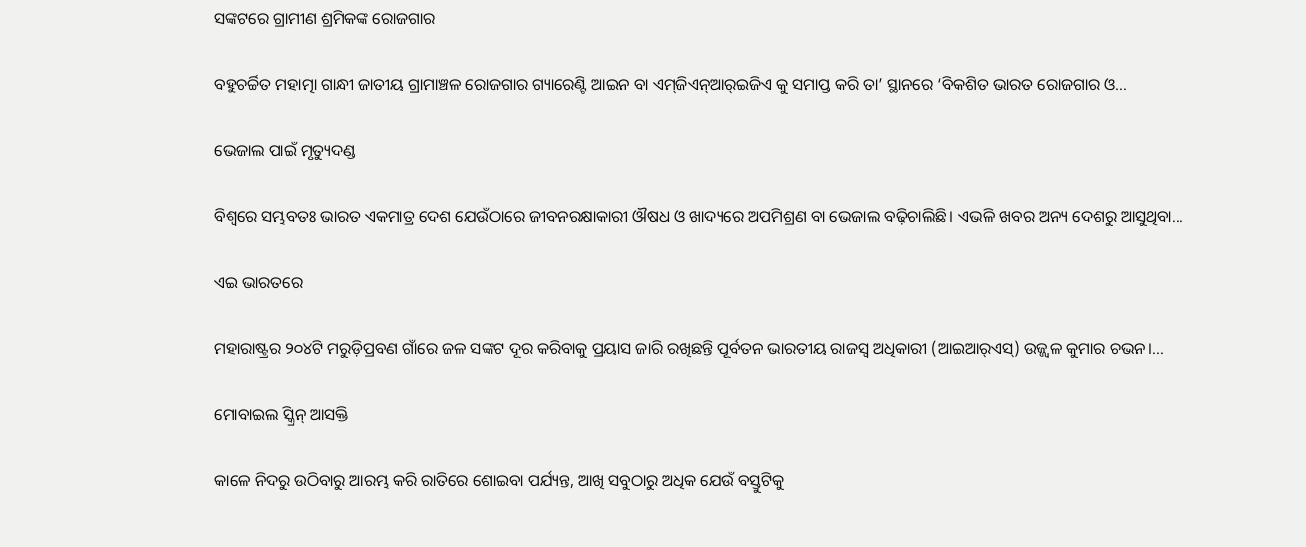ସଙ୍କଟରେ ଗ୍ରାମୀଣ ଶ୍ରମିକଙ୍କ ରୋଜଗାର

ବହୁଚର୍ଚ୍ଚିତ ମହାତ୍ମା ଗାନ୍ଧୀ ଜାତୀୟ ଗ୍ରାମାଞ୍ଚଳ ରୋଜଗାର ଗ୍ୟାରେଣ୍ଟି ଆଇନ ବା ଏମ୍‌ଜିଏନ୍‌ଆର୍‌ଇଜିଏ କୁ ସମାପ୍ତ କରି ତା’ ସ୍ଥାନରେ ‘ବିକଶିତ ଭାରତ ରୋଜଗାର ଓ...

ଭେଜାଲ ପାଇଁ ମୃତ୍ୟୁଦଣ୍ଡ

ବିଶ୍ୱରେ ସମ୍ଭବତଃ ଭାରତ ଏକମାତ୍ର ଦେଶ ଯେଉଁଠାରେ ଜୀବନରକ୍ଷାକାରୀ ଔଷଧ ଓ ଖାଦ୍ୟରେ ଅପମିଶ୍ରଣ ବା ଭେଜାଲ ବଢ଼ିଚାଲିଛି। ଏଭଳି ଖବର ଅନ୍ୟ ଦେଶରୁ ଆସୁଥିବା...

ଏଇ ଭାରତରେ

ମହାରାଷ୍ଟ୍ରର ୨୦୪ଟି ମରୁଡ଼ିପ୍ରବଣ ଗାଁରେ ଜଳ ସଙ୍କଟ ଦୂର କରିବାକୁ ପ୍ରୟାସ ଜାରି ରଖିଛନ୍ତି ପୂର୍ବତନ ଭାରତୀୟ ରାଜସ୍ବ ଅଧିକାରୀ (ଆଇଆର୍‌ଏସ୍‌) ଉଜ୍ଜ୍ୱଳ କୁମାର ଚଭନ।...

ମୋବାଇଲ ସ୍କ୍ରିନ୍‌ ଆସକ୍ତି

କାଳେ ନିଦରୁ ଉଠିବାରୁ ଆରମ୍ଭ କରି ରାତିରେ ଶୋଇବା ପର୍ଯ୍ୟନ୍ତ, ଆଖି ସବୁଠାରୁ ଅଧିକ ଯେଉଁ ବସ୍ତୁଟିକୁ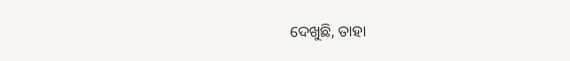ଦେଖୁଛି, ତାହା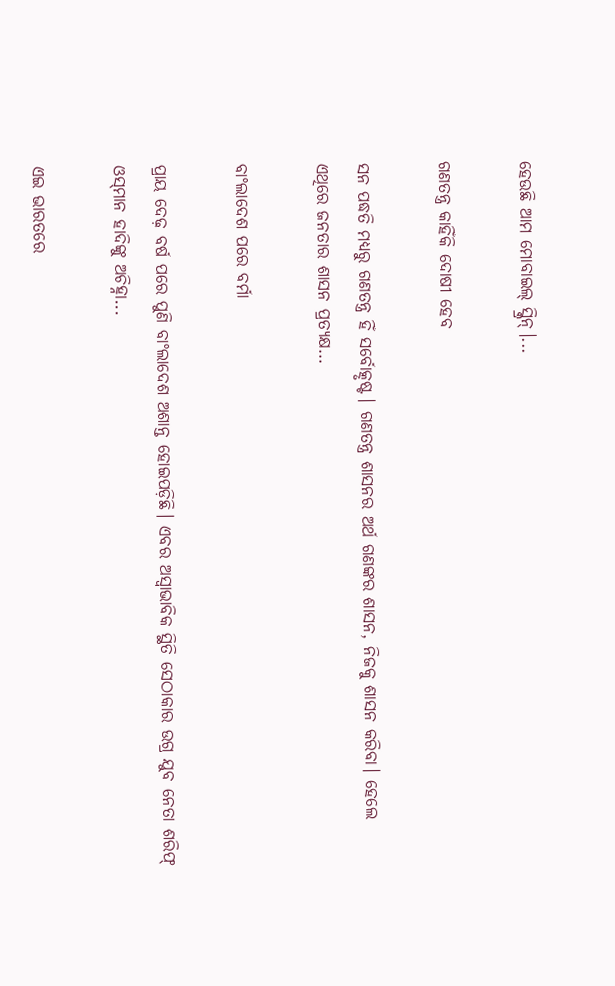ହେଉଛି ଆମ ମୋବାଇଲ୍‌ ସ୍କ୍ରିନ୍‌।...

ଗଣତନ୍ତ୍ର କାହିଁକି ଦୋଷୀ ହେବ

ସନ ପଦ୍ଧତି ମଧ୍ୟରୁ ଗଣତନ୍ତ୍ର ହିଁ ସର୍ବୋତ୍କୃଷ୍ଟ। ଗଣତନ୍ତ୍ର ଶାସନର ଅର୍ଥ ଗଣଙ୍କର ଶାସନ, ନିଜକୁ ଶାସନ କରିବା। ହେଲେ ଏଥିରେ ଜନତାର ଶାସନ ପ୍ରତ୍ୟକ୍ଷ...

ବାଂଲାଦେଶ ପରେ ବର୍ମା

ପ୍ରାୟ ଦେଢ଼ ବର୍ଷ ପରେ ପୁଣି ବାଂଲାଦେଶ ଅଶାନ୍ତ ହୋଇପଡ଼ିଛି। ଏବର ଅସ୍ବାଭାବିକ ସ୍ଥିତି ସେଠାକାର ଉଗ୍ର ଯୁବ ନେତା ଶରିଫ୍‌ ଓସ୍‌ମାନ ହାଦିଙ୍କୁ ଅଚିହ୍ନା...

ଏଇ ଭାରତରେ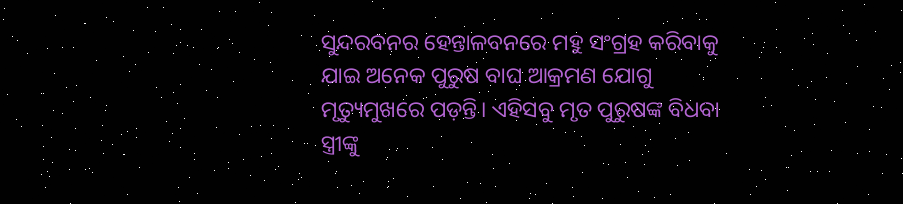ସୁନ୍ଦରବନର ହେନ୍ତାଳବନରେ ମହୁ ସଂଗ୍ରହ କରିବାକୁ ଯାଇ ଅନେକ ପୁରୁଷ ବାଘ ଆକ୍ରମଣ ଯୋଗୁ ମୃତ୍ୟୁମୁଖରେ ପଡ଼ନ୍ତି। ଏହିସବୁ ମୃତ ପୁରୁଷଙ୍କ ବିଧବା ସ୍ତ୍ରୀଙ୍କୁ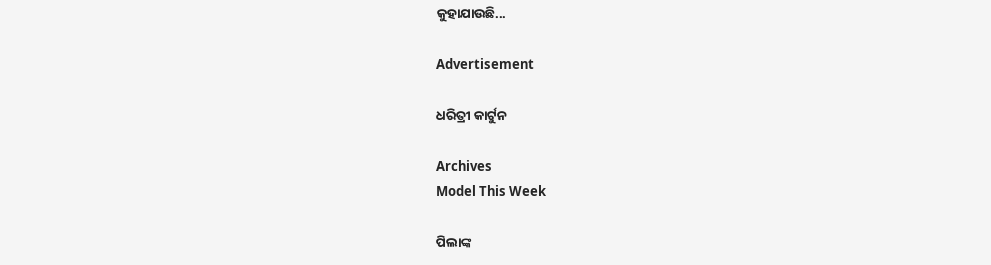କୁହାଯାଉଛି...

Advertisement

ଧରିତ୍ରୀ କାର୍ଟୁନ

Archives
Model This Week

ପିଲାଙ୍କ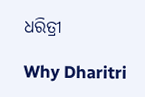ଧରିତ୍ରୀ

Why Dharitri